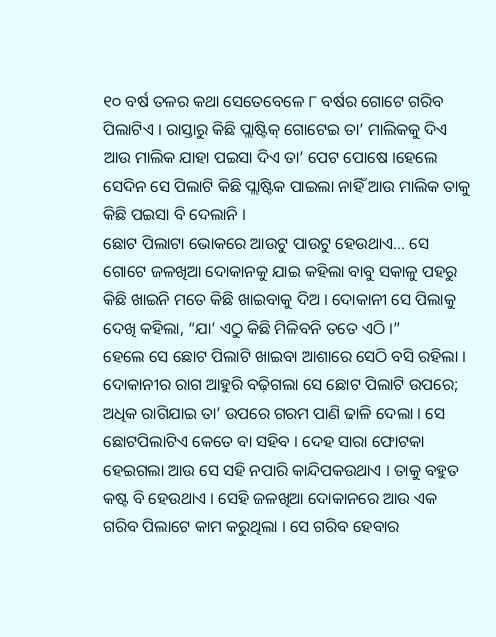୧୦ ବର୍ଷ ତଳର କଥା ସେତେବେଳେ ୮ ବର୍ଷର ଗୋଟେ ଗରିବ ପିଲାଟିଏ । ରାସ୍ତାରୁ କିଛି ପ୍ଲାଷ୍ଟିକ୍ ଗୋଟେଇ ତା’ ମାଲିକକୁ ଦିଏ ଆଉ ମାଲିକ ଯାହା ପଇସା ଦିଏ ତା’ ପେଟ ପୋଷେ ।ହେଲେ ସେଦିନ ସେ ପିଲାଟି କିଛି ପ୍ଲାଷ୍ଟିକ ପାଇଲା ନାହିଁ ଆଉ ମାଲିକ ତାକୁ କିଛି ପଇସା ବି ଦେଲାନି ।
ଛୋଟ ପିଲାଟା ଭୋକରେ ଆଉଟୁ ପାଉଟୁ ହେଉଥାଏ… ସେ ଗୋଟେ ଜଳଖିଆ ଦୋକାନକୁ ଯାଇ କହିଲା ବାବୁ ସକାଳୁ ପହରୁ କିଛି ଖାଇନି ମତେ କିଛି ଖାଇବାକୁ ଦିଅ । ଦୋକାନୀ ସେ ପିଲାକୁ ଦେଖି କହିଲା, “ଯା’ ଏଠୁ କିଛି ମିଳିବନି ତତେ ଏଠି ।”
ହେଲେ ସେ ଛୋଟ ପିଲାଟି ଖାଇବା ଆଶାରେ ସେଠି ବସି ରହିଲା । ଦୋକାନୀର ରାଗ ଆହୁରି ବଢ଼ିଗଲା ସେ ଛୋଟ ପିଲାଟି ଉପରେ; ଅଧିକ ରାଗିଯାଇ ତା’ ଉପରେ ଗରମ ପାଣି ଢାଳି ଦେଲା । ସେ ଛୋଟପିଲାଟିଏ କେତେ ବା ସହିବ । ଦେହ ସାରା ଫୋଟକା ହେଇଗଲା ଆଉ ସେ ସହି ନପାରି କାନ୍ଦିପକଉଥାଏ । ତାକୁ ବହୁତ କଷ୍ଟ ବି ହେଉଥାଏ । ସେହି ଜଳଖିଆ ଦୋକାନରେ ଆଉ ଏକ ଗରିବ ପିଲାଟେ କାମ କରୁଥିଲା । ସେ ଗରିବ ହେବାର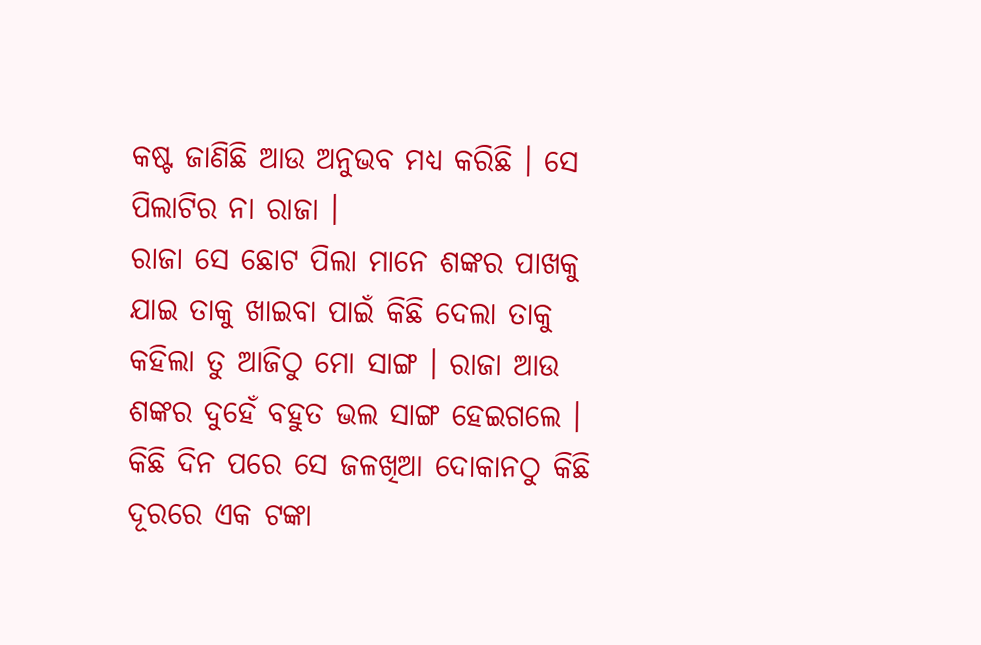କଷ୍ଟ ଜାଣିଛି ଆଉ ଅନୁଭବ ମଧ୍ୟ କରିଛି । ସେ ପିଲାଟିର ନା ରାଜା ।
ରାଜା ସେ ଛୋଟ ପିଲା ମାନେ ଶଙ୍କର ପାଖକୁ ଯାଇ ତାକୁ ଖାଇବା ପାଇଁ କିଛି ଦେଲା ତାକୁ କହିଲା ତୁ ଆଜିଠୁ ମୋ ସାଙ୍ଗ । ରାଜା ଆଉ ଶଙ୍କର ଦୁହେଁ ବହୁତ ଭଲ ସାଙ୍ଗ ହେଇଗଲେ । କିଛି ଦିନ ପରେ ସେ ଜଳଖିଆ ଦୋକାନଠୁ କିଛି ଦୂରରେ ଏକ ଟଙ୍କା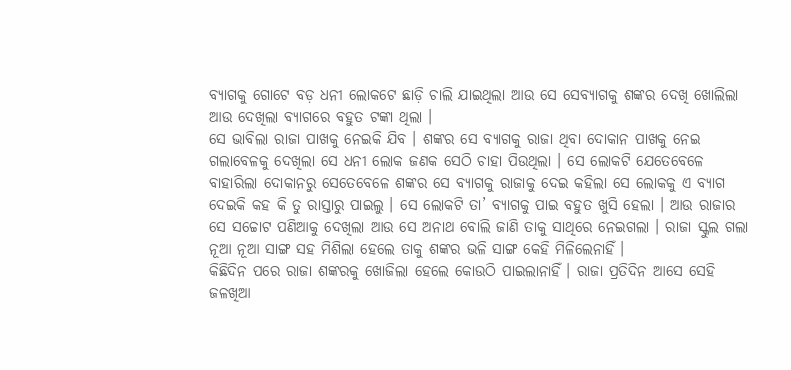ବ୍ୟାଗକୁ ଗୋଟେ ବଡ଼ ଧନୀ ଲୋକଟେ ଛାଡ଼ି ଚାଲି ଯାଇଥିଲା ଆଉ ସେ ସେବ୍ୟାଗକୁ ଶଙ୍କର ଦେଖି ଖୋଲିଲା ଆଉ ଦେଖିଲା ବ୍ୟାଗରେ ବହୁତ ଟଙ୍କା ଥିଲା ।
ସେ ଭାବିଲା ରାଜା ପାଖକୁ ନେଇକି ଯିବ । ଶଙ୍କର ସେ ବ୍ୟାଗକୁ ରାଜା ଥିବା ଦୋକାନ ପାଖକୁ ନେଇ ଗଲାବେଳକୁ ଦେଖିଲା ସେ ଧନୀ ଲୋକ ଜଣକ ସେଠି ଚାହା ପିଉଥିଲା । ସେ ଲୋକଟି ଯେତେବେଳେ ବାହାରିଲା ଦୋକାନରୁ ସେତେବେଳେ ଶଙ୍କର ସେ ବ୍ୟାଗକୁ ରାଜାକୁ ଦେଇ କହିଲା ସେ ଲୋକକୁ ଏ ବ୍ୟାଗ ଦେଇକି କହ କି ତୁ ରାସ୍ତାରୁ ପାଇଲୁ । ସେ ଲୋକଟି ତା’ ବ୍ୟାଗକୁ ପାଇ ବହୁତ ଖୁସି ହେଲା । ଆଉ ରାଜାର ସେ ସଚ୍ଚୋଟ ପଣିଆକୁ ଦେଖିଲା ଆଉ ସେ ଅନାଥ ବୋଲି ଜାଣି ତାକୁ ସାଥିରେ ନେଇଗଲା । ରାଜା ସ୍କୁଲ ଗଲା ନୂଆ ନୂଆ ସାଙ୍ଗ ସହ ମିଶିଲା ହେଲେ ତାକୁ ଶଙ୍କର ଭଳି ସାଙ୍ଗ କେହି ମିଳିଲେନାହିଁ ।
କିଛିଦିନ ପରେ ରାଜା ଶଙ୍କରକୁ ଖୋଜିଲା ହେଲେ କୋଉଠି ପାଇଲାନାହିଁ । ରାଜା ପ୍ରତିଦିନ ଆସେ ସେହି ଜଳଖିଆ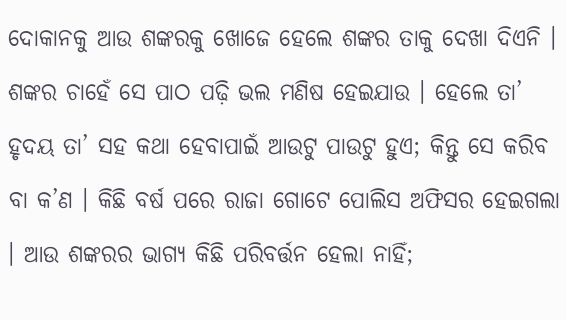ଦୋକାନକୁ ଆଉ ଶଙ୍କରକୁ ଖୋଜେ ହେଲେ ଶଙ୍କର ତାକୁ ଦେଖା ଦିଏନି । ଶଙ୍କର ଚାହେଁ ସେ ପାଠ ପଢ଼ି ଭଲ ମଣିଷ ହେଇଯାଉ । ହେଲେ ତା’ ହୃଦୟ ତା’ ସହ କଥା ହେବାପାଇଁ ଆଉଟୁ ପାଉଟୁ ହୁଏ; କିନ୍ତୁ ସେ କରିବ ବା କ’ଣ । କିଛି ବର୍ଷ ପରେ ରାଜା ଗୋଟେ ପୋଲିସ ଅଫିସର ହେଇଗଲା । ଆଉ ଶଙ୍କରର ଭାଗ୍ୟ କିଛି ପରିବର୍ତ୍ତନ ହେଲା ନାହିଁ;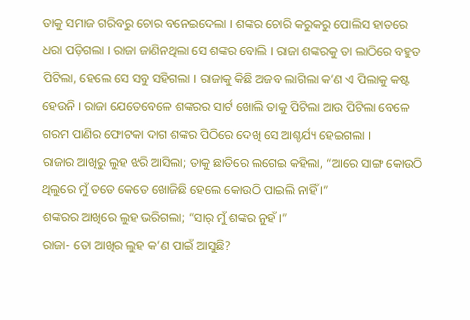ତାକୁ ସମାଜ ଗରିବରୁ ଚୋର ବନେଇଦେଲା । ଶଙ୍କର ଚୋରି କରୁକରୁ ପୋଲିସ ହାତରେ ଧରା ପଡ଼ିଗଲା । ରାଜା ଜାଣିନଥିଲା ସେ ଶଙ୍କର ବୋଲି । ରାଜା ଶଙ୍କରକୁ ତା ଲାଠିରେ ବହୁତ ପିଟିଲା, ହେଲେ ସେ ସବୁ ସହିଗଲା । ରାଜାକୁ କିଛି ଅଜବ ଲାଗିଲା କ’ଣ ଏ ପିଲାକୁ କଷ୍ଟ ହେଉନି । ରାଜା ଯେତେବେଳେ ଶଙ୍କରର ସାର୍ଟ ଖୋଲି ତାକୁ ପିଟିଲା ଆଉ ପିଟିଲା ବେଳେ ଗରମ ପାଣିର ଫୋଟକା ଦାଗ ଶଙ୍କର ପିଠିରେ ଦେଖି ସେ ଆଶ୍ଚର୍ଯ୍ୟ ହେଇଗଲା ।
ରାଜାର ଆଖିରୁ ଲୁହ ଝରି ଆସିଲା; ତାକୁ ଛାତିରେ ଲଗେଇ କହିଲା, “ଆରେ ସାଙ୍ଗ କୋଉଠି ଥିଲୁରେ ମୁଁ ତତେ କେତେ ଖୋଜିଛି ହେଲେ କୋଉଠି ପାଇଲି ନାହିଁ ।”
ଶଙ୍କରର ଆଖିରେ ଲୁହ ଭରିଗଲା; “ସାର୍ ମୁଁ ଶଙ୍କର ନୁହଁ ।”
ରାଜା- ତୋ ଆଖିର ଲୁହ କ’ଣ ପାଇଁ ଆସୁଛି?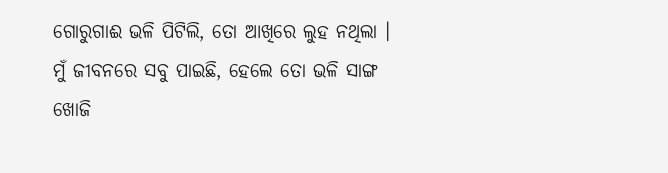ଗୋରୁଗାଈ ଭଳି ପିଟିଲି, ତୋ ଆଖିରେ ଲୁହ ନଥିଲା । ମୁଁ ଜୀବନରେ ସବୁ ପାଇଛି, ହେଲେ ତୋ ଭଳି ସାଙ୍ଗ ଖୋଜି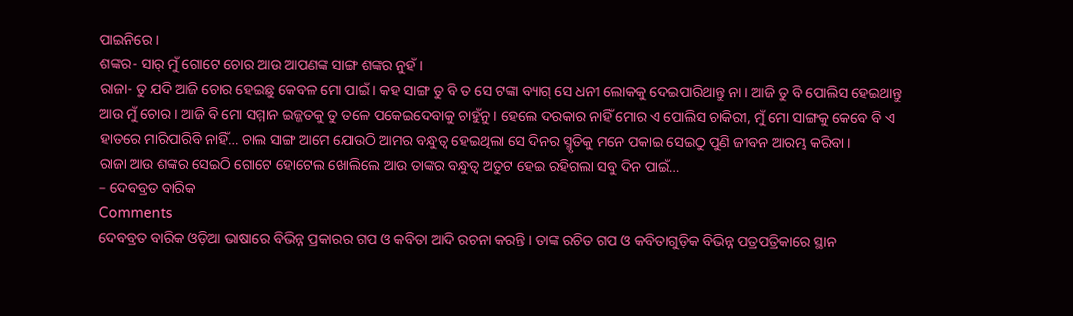ପାଇନିରେ ।
ଶଙ୍କର- ସାର୍ ମୁଁ ଗୋଟେ ଚୋର ଆଉ ଆପଣଙ୍କ ସାଙ୍ଗ ଶଙ୍କର ନୁହଁ ।
ରାଜା- ତୁ ଯଦି ଆଜି ଚୋର ହେଇଛୁ କେବଳ ମୋ ପାଇଁ । କହ ସାଙ୍ଗ ତୁ ବି ତ ସେ ଟଙ୍କା ବ୍ୟାଗ୍ ସେ ଧନୀ ଲୋକକୁ ଦେଇପାରିଥାନ୍ତୁ ନା । ଆଜି ତୁ ବି ପୋଲିସ ହେଇଥାନ୍ତୁ ଆଉ ମୁଁ ଚୋର । ଆଜି ବି ମୋ ସମ୍ମାନ ଇଜ୍ଜତକୁ ତୁ ତଳେ ପକେଇଦେବାକୁ ଚାହୁଁନୁ । ହେଲେ ଦରକାର ନାହିଁ ମୋର ଏ ପୋଲିସ ଚାକିରୀ, ମୁଁ ମୋ ସାଙ୍ଗକୁ କେବେ ବି ଏ ହାତରେ ମାରିପାରିବି ନାହିଁ… ଚାଲ ସାଙ୍ଗ ଆମେ ଯୋଉଠି ଆମର ବନ୍ଧୁତ୍ୱ ହେଇଥିଲା ସେ ଦିନର ସ୍ମୃତିକୁ ମନେ ପକାଇ ସେଇଠୁ ପୁଣି ଜୀବନ ଆରମ୍ଭ କରିବା ।
ରାଜା ଆଉ ଶଙ୍କର ସେଇଠି ଗୋଟେ ହୋଟେଲ ଖୋଲିଲେ ଆଉ ତାଙ୍କର ବନ୍ଧୁତ୍ୱ ଅତୁଟ ହେଇ ରହିଗଲା ସବୁ ଦିନ ପାଇଁ…
– ଦେବବ୍ରତ ବାରିକ
Comments
ଦେବବ୍ରତ ବାରିକ ଓଡ଼ିଆ ଭାଷାରେ ବିଭିନ୍ନ ପ୍ରକାରର ଗପ ଓ କବିତା ଆଦି ରଚନା କରନ୍ତି । ତାଙ୍କ ରଚିତ ଗପ ଓ କବିତାଗୁଡ଼ିକ ବିଭିନ୍ନ ପତ୍ରପତ୍ରିକାରେ ସ୍ଥାନ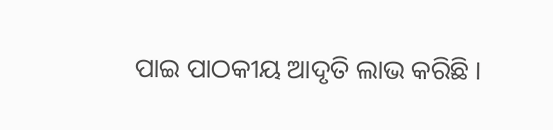ପାଇ ପାଠକୀୟ ଆଦୃତି ଲାଭ କରିଛି ।